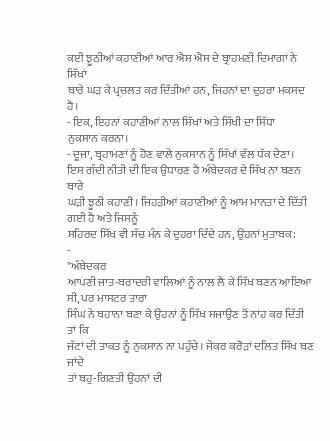ਕਈ ਝੂਠੀਆਂ ਕਹਾਣੀਆਂ ਆਰ ਐਸ ਐਸ ਦੇ ਬ੍ਰਾਹਮਣੀ ਦਿਮਾਗਾਂ ਨੇ ਸਿੱਖਾਂ
ਬਾਰੇ ਘੜ ਕੇ ਪ੍ਰਚਲਤ ਕਰ ਦਿੱਤੀਆਂ ਹਨ, ਜਿਹਨਾਂ ਦਾ ਦੁਹਰਾ ਮਕਸਦ ਹੈ।
- ਇਕ, ਇਹਨਾਂ ਕਹਾਣੀਆਂ ਨਾਲ ਸਿੱਖਾਂ ਅਤੇ ਸਿੱਖੀ ਦਾ ਸਿੱਧਾ
ਨੁਕਸਾਨ ਕਰਨਾ।
- ਦੂਜਾ, ਬ੍ਰਹਾਮਣਾਂ ਨੂੰ ਹੋਣ ਵਾਲੇ ਨੁਕਸਾਨ ਨੂੰ ਸਿੱਖਾਂ ਵੱਲ ਧੱਕ ਦੇਣਾ।
ਇਸ ਗੰਦੀ ਨੀਤੀ ਦੀ ਇਕ ਉਧਾਰਣ ਹੈ ਅੰਬੇਦਕਰ ਦੇ ਸਿੱਖ ਨਾ ਬਣਨ ਬਾਰੇ
ਘੜੀ ਝੂਠੀ ਕਹਾਣੀ। ਜਿਹੜੀਆਂ ਕਹਾਣੀਆਂ ਨੂੰ ਆਮ ਮਾਨਤਾ ਦੇ ਦਿੱਤੀ ਗਈ ਹੈ ਅਤੇ ਜਿਸਨੂੰ
ਸਹਿਰਦ ਸਿੱਖ ਵੀ ਸੱਚ ਮੰਨ ਕੇ ਦੁਹਰਾ ਦਿੰਦੇ ਹਨ, ਉਹਨਾਂ ਮੁਤਾਬਕ:
-
"ਅੰਬੇਦਕਰ
ਆਪਣੀ ਜਾਤ-ਬਰਾਦਰੀ ਵਾਲਿਆਂ ਨੂੰ ਨਾਲ ਲੈ ਕੇ ਸਿੱਖ ਬਣਨ ਆਇਆ ਸੀ, ਪਰ ਮਾਸਟਰ ਤਾਰਾ
ਸਿੰਘ ਨੇ ਬਹਾਨਾ ਬਣਾ ਕੇ ਉਹਨਾਂ ਨੂੰ ਸਿੱਖ ਸਜਾਉਣ ਤੋਂ ਨਾਂਹ ਕਰ ਦਿੱਤੀ ਤਾਂ ਕਿ
ਜੱਟਾਂ ਦੀ ਤਾਕਤ ਨੂੰ ਨੁਕਸਾਨ ਨਾ ਪਹੁੰਚੇ। ਜੇਕਰ ਕਰੋੜਾਂ ਦਲਿਤ ਸਿੱਖ ਬਣ ਜਾਂਦੇ
ਤਾਂ ਬਹੁ-ਗਿਣਤੀ ਉਹਨਾਂ ਦੀ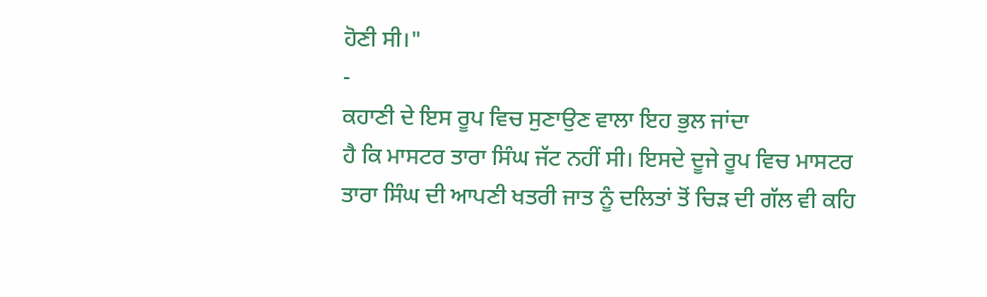ਹੋਣੀ ਸੀ।"
-
ਕਹਾਣੀ ਦੇ ਇਸ ਰੂਪ ਵਿਚ ਸੁਣਾਉਣ ਵਾਲਾ ਇਹ ਭੁਲ ਜਾਂਦਾ
ਹੈ ਕਿ ਮਾਸਟਰ ਤਾਰਾ ਸਿੰਘ ਜੱਟ ਨਹੀਂ ਸੀ। ਇਸਦੇ ਦੂਜੇ ਰੂਪ ਵਿਚ ਮਾਸਟਰ
ਤਾਰਾ ਸਿੰਘ ਦੀ ਆਪਣੀ ਖਤਰੀ ਜਾਤ ਨੂੰ ਦਲਿਤਾਂ ਤੋਂ ਚਿੜ ਦੀ ਗੱਲ ਵੀ ਕਹਿ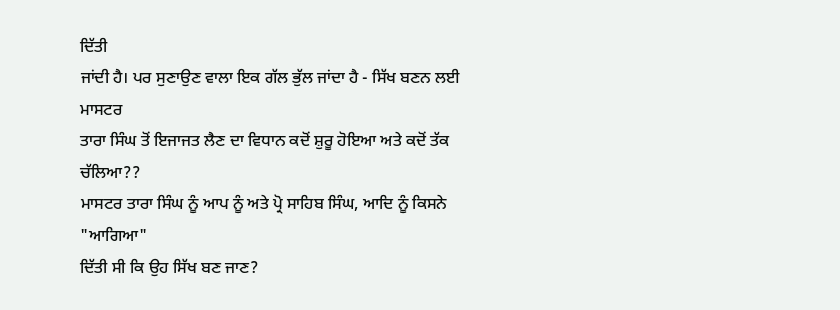ਦਿੱਤੀ
ਜਾਂਦੀ ਹੈ। ਪਰ ਸੁਣਾਉਣ ਵਾਲਾ ਇਕ ਗੱਲ ਭੁੱਲ ਜਾਂਦਾ ਹੈ - ਸਿੱਖ ਬਣਨ ਲਈ ਮਾਸਟਰ
ਤਾਰਾ ਸਿੰਘ ਤੋਂ ਇਜਾਜਤ ਲੈਣ ਦਾ ਵਿਧਾਨ ਕਦੋਂ ਸ਼ੁਰੂ ਹੋਇਆ ਅਤੇ ਕਦੋਂ ਤੱਕ ਚੱਲਿਆ??
ਮਾਸਟਰ ਤਾਰਾ ਸਿੰਘ ਨੂੰ ਆਪ ਨੂੰ ਅਤੇ ਪ੍ਰੋ ਸਾਹਿਬ ਸਿੰਘ, ਆਦਿ ਨੂੰ ਕਿਸਨੇ "ਆਗਿਆ"
ਦਿੱਤੀ ਸੀ ਕਿ ਉਹ ਸਿੱਖ ਬਣ ਜਾਣ?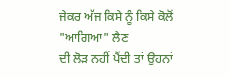ਜੇਕਰ ਅੱਜ ਕਿਸੇ ਨੂੰ ਕਿਸੇ ਕੋਲੋਂ "ਆਗਿਆ" ਲੈਣ
ਦੀ ਲੋੜ ਨਹੀਂ ਪੈਂਦੀ ਤਾਂ ਉਹਨਾਂ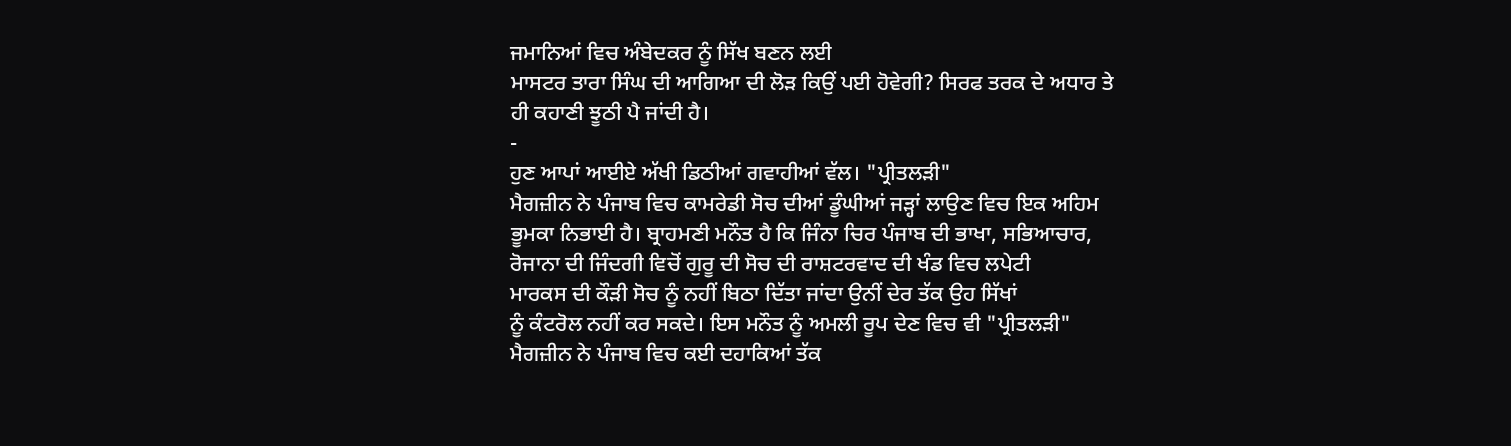ਜਮਾਨਿਆਂ ਵਿਚ ਅੰਬੇਦਕਰ ਨੂੰ ਸਿੱਖ ਬਣਨ ਲਈ
ਮਾਸਟਰ ਤਾਰਾ ਸਿੰਘ ਦੀ ਆਗਿਆ ਦੀ ਲੋੜ ਕਿਉਂ ਪਈ ਹੋਵੇਗੀ? ਸਿਰਫ ਤਰਕ ਦੇ ਅਧਾਰ ਤੇ
ਹੀ ਕਹਾਣੀ ਝੂਠੀ ਪੈ ਜਾਂਦੀ ਹੈ।
-
ਹੁਣ ਆਪਾਂ ਆਈਏ ਅੱਖੀ ਡਿਠੀਆਂ ਗਵਾਹੀਆਂ ਵੱਲ। "ਪ੍ਰੀਤਲੜੀ"
ਮੈਗਜ਼ੀਨ ਨੇ ਪੰਜਾਬ ਵਿਚ ਕਾਮਰੇਡੀ ਸੋਚ ਦੀਆਂ ਡੂੰਘੀਆਂ ਜੜ੍ਹਾਂ ਲਾਉਣ ਵਿਚ ਇਕ ਅਹਿਮ
ਭੂਮਕਾ ਨਿਭਾਈ ਹੈ। ਬ੍ਰਾਹਮਣੀ ਮਨੌਤ ਹੈ ਕਿ ਜਿੰਨਾ ਚਿਰ ਪੰਜਾਬ ਦੀ ਭਾਖਾ, ਸਭਿਆਚਾਰ,
ਰੋਜਾਨਾ ਦੀ ਜਿੰਦਗੀ ਵਿਚੋਂ ਗੁਰੂ ਦੀ ਸੋਚ ਦੀ ਰਾਸ਼ਟਰਵਾਦ ਦੀ ਖੰਡ ਵਿਚ ਲਪੇਟੀ
ਮਾਰਕਸ ਦੀ ਕੌੜੀ ਸੋਚ ਨੂੰ ਨਹੀਂ ਬਿਠਾ ਦਿੱਤਾ ਜਾਂਦਾ ਉਨੀਂ ਦੇਰ ਤੱਕ ਉਹ ਸਿੱਖਾਂ
ਨੂੰ ਕੰਟਰੋਲ ਨਹੀਂ ਕਰ ਸਕਦੇ। ਇਸ ਮਨੌਤ ਨੂੰ ਅਮਲੀ ਰੂਪ ਦੇਣ ਵਿਚ ਵੀ "ਪ੍ਰੀਤਲੜੀ"
ਮੈਗਜ਼ੀਨ ਨੇ ਪੰਜਾਬ ਵਿਚ ਕਈ ਦਹਾਕਿਆਂ ਤੱਕ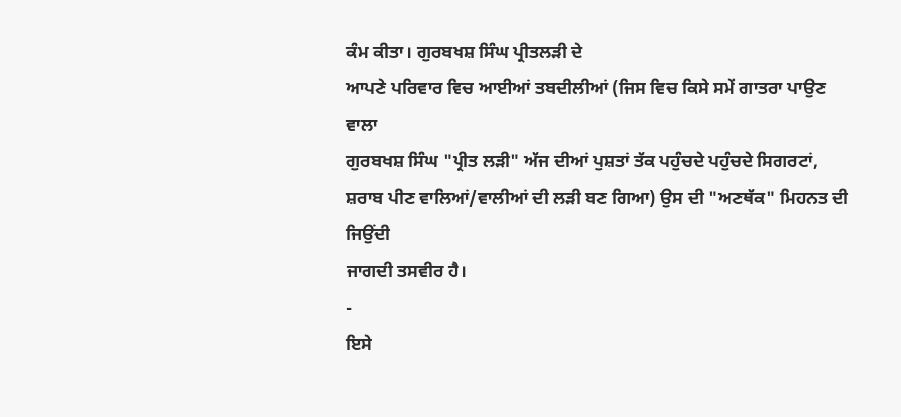ਕੰਮ ਕੀਤਾ। ਗੁਰਬਖਸ਼ ਸਿੰਘ ਪ੍ਰੀਤਲੜੀ ਦੇ
ਆਪਣੇ ਪਰਿਵਾਰ ਵਿਚ ਆਈਆਂ ਤਬਦੀਲੀਆਂ (ਜਿਸ ਵਿਚ ਕਿਸੇ ਸਮੇਂ ਗਾਤਰਾ ਪਾਉਣ ਵਾਲਾ
ਗੁਰਬਖਸ਼ ਸਿੰਘ "ਪ੍ਰੀਤ ਲੜੀ" ਅੱਜ ਦੀਆਂ ਪੁਸ਼ਤਾਂ ਤੱਕ ਪਹੁੰਚਦੇ ਪਹੁੰਚਦੇ ਸਿਗਰਟਾਂ,
ਸ਼ਰਾਬ ਪੀਣ ਵਾਲਿਆਂ/ਵਾਲੀਆਂ ਦੀ ਲੜੀ ਬਣ ਗਿਆ) ਉਸ ਦੀ "ਅਣਥੱਕ" ਮਿਹਨਤ ਦੀ ਜਿਉਂਦੀ
ਜਾਗਦੀ ਤਸਵੀਰ ਹੈ।
-
ਇਸੇ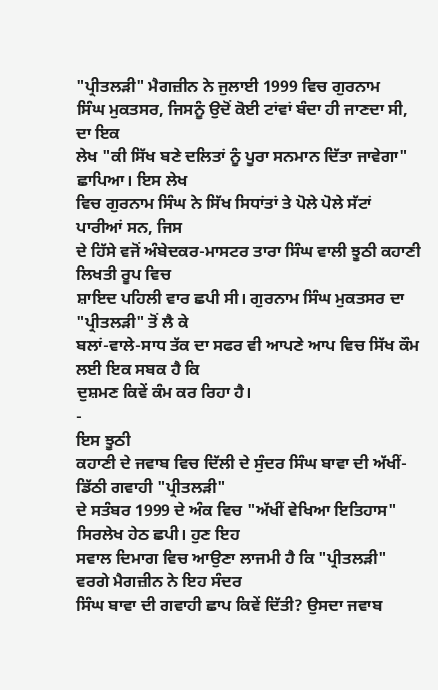"ਪ੍ਰੀਤਲੜੀ" ਮੈਗਜ਼ੀਨ ਨੇ ਜੁਲਾਈ 1999 ਵਿਚ ਗੁਰਨਾਮ
ਸਿੰਘ ਮੁਕਤਸਰ, ਜਿਸਨੂੰ ਉਦੋਂ ਕੋਈ ਟਾਂਵਾਂ ਬੰਦਾ ਹੀ ਜਾਣਦਾ ਸੀ, ਦਾ ਇਕ
ਲੇਖ "ਕੀ ਸਿੱਖ ਬਣੇ ਦਲਿਤਾਂ ਨੂੰ ਪੂਰਾ ਸਨਮਾਨ ਦਿੱਤਾ ਜਾਵੇਗਾ" ਛਾਪਿਆ। ਇਸ ਲੇਖ
ਵਿਚ ਗੁਰਨਾਮ ਸਿੰਘ ਨੇ ਸਿੱਖ ਸਿਧਾਂਤਾਂ ਤੇ ਪੋਲੇ ਪੋਲੇ ਸੱਟਾਂ ਪਾਰੀਆਂ ਸਨ, ਜਿਸ
ਦੇ ਹਿੱਸੇ ਵਜੋਂ ਅੰਬੇਦਕਰ-ਮਾਸਟਰ ਤਾਰਾ ਸਿੰਘ ਵਾਲੀ ਝੂਠੀ ਕਹਾਣੀ ਲਿਖਤੀ ਰੂਪ ਵਿਚ
ਸ਼ਾਇਦ ਪਹਿਲੀ ਵਾਰ ਛਪੀ ਸੀ। ਗੁਰਨਾਮ ਸਿੰਘ ਮੁਕਤਸਰ ਦਾ "ਪ੍ਰੀਤਲੜੀ" ਤੋਂ ਲੈ ਕੇ
ਬਲਾਂ-ਵਾਲੇ-ਸਾਧ ਤੱਕ ਦਾ ਸਫਰ ਵੀ ਆਪਣੇ ਆਪ ਵਿਚ ਸਿੱਖ ਕੌਮ ਲਈ ਇਕ ਸਬਕ ਹੈ ਕਿ
ਦੁਸ਼ਮਣ ਕਿਵੇਂ ਕੰਮ ਕਰ ਰਿਹਾ ਹੈ।
-
ਇਸ ਝੂਠੀ
ਕਹਾਣੀ ਦੇ ਜਵਾਬ ਵਿਚ ਦਿੱਲੀ ਦੇ ਸੁੰਦਰ ਸਿੰਘ ਬਾਵਾ ਦੀ ਅੱਖੀਂ-ਡਿੱਠੀ ਗਵਾਹੀ "ਪ੍ਰੀਤਲੜੀ"
ਦੇ ਸਤੰਬਰ 1999 ਦੇ ਅੰਕ ਵਿਚ "ਅੱਖੀਂ ਵੇਖਿਆ ਇਤਿਹਾਸ" ਸਿਰਲੇਖ ਹੇਠ ਛਪੀ। ਹੁਣ ਇਹ
ਸਵਾਲ ਦਿਮਾਗ ਵਿਚ ਆਉਣਾ ਲਾਜਮੀ ਹੈ ਕਿ "ਪ੍ਰੀਤਲੜੀ" ਵਰਗੇ ਮੈਗਜ਼ੀਨ ਨੇ ਇਹ ਸੰਦਰ
ਸਿੰਘ ਬਾਵਾ ਦੀ ਗਵਾਹੀ ਛਾਪ ਕਿਵੇਂ ਦਿੱਤੀ? ਉਸਦਾ ਜਵਾਬ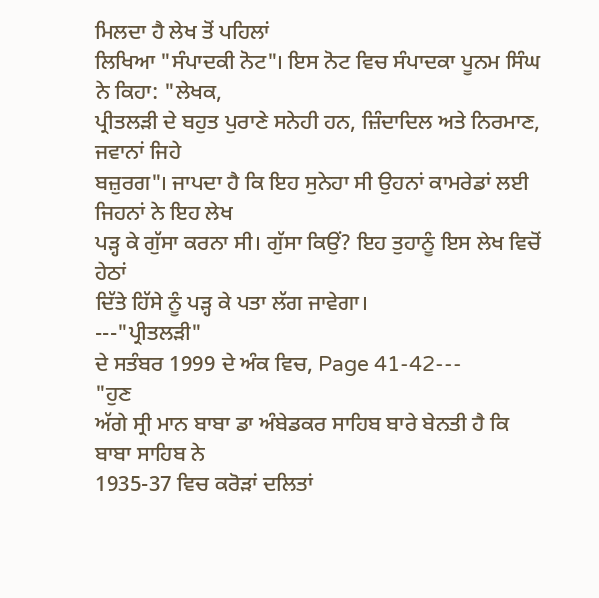ਮਿਲਦਾ ਹੈ ਲੇਖ ਤੋਂ ਪਹਿਲਾਂ
ਲਿਖਿਆ "ਸੰਪਾਦਕੀ ਨੋਟ"। ਇਸ ਨੋਟ ਵਿਚ ਸੰਪਾਦਕਾ ਪੂਨਮ ਸਿੰਘ ਨੇ ਕਿਹਾ: "ਲੇਖਕ,
ਪ੍ਰੀਤਲੜੀ ਦੇ ਬਹੁਤ ਪੁਰਾਣੇ ਸਨੇਹੀ ਹਨ, ਜ਼ਿੰਦਾਦਿਲ ਅਤੇ ਨਿਰਮਾਣ, ਜਵਾਨਾਂ ਜਿਹੇ
ਬਜ਼ੁਰਗ"। ਜਾਪਦਾ ਹੈ ਕਿ ਇਹ ਸੁਨੇਹਾ ਸੀ ਉਹਨਾਂ ਕਾਮਰੇਡਾਂ ਲਈ ਜਿਹਨਾਂ ਨੇ ਇਹ ਲੇਖ
ਪੜ੍ਹ ਕੇ ਗੁੱਸਾ ਕਰਨਾ ਸੀ। ਗੁੱਸਾ ਕਿਉਂ? ਇਹ ਤੁਹਾਨੂੰ ਇਸ ਲੇਖ ਵਿਚੋਂ ਹੇਠਾਂ
ਦਿੱਤੇ ਹਿੱਸੇ ਨੂੰ ਪੜ੍ਹ ਕੇ ਪਤਾ ਲੱਗ ਜਾਵੇਗਾ।
---"ਪ੍ਰੀਤਲੜੀ"
ਦੇ ਸਤੰਬਰ 1999 ਦੇ ਅੰਕ ਵਿਚ, Page 41-42---
"ਹੁਣ
ਅੱਗੇ ਸ੍ਰੀ ਮਾਨ ਬਾਬਾ ਡਾ ਅੰਬੇਡਕਰ ਸਾਹਿਬ ਬਾਰੇ ਬੇਨਤੀ ਹੈ ਕਿ ਬਾਬਾ ਸਾਹਿਬ ਨੇ
1935-37 ਵਿਚ ਕਰੋੜਾਂ ਦਲਿਤਾਂ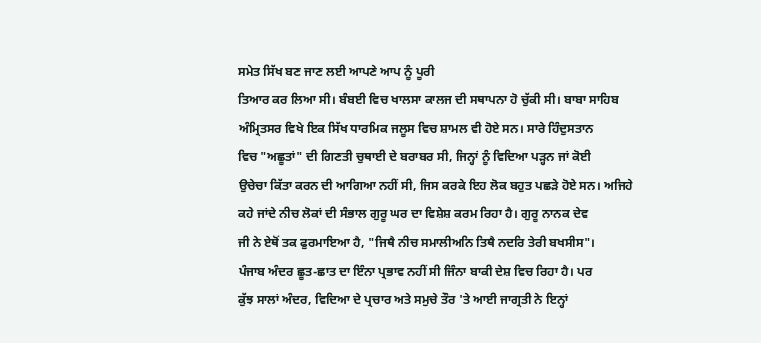ਸਮੇਤ ਸਿੱਖ ਬਣ ਜਾਣ ਲਈ ਆਪਣੇ ਆਪ ਨੂੰ ਪੂਰੀ
ਤਿਆਰ ਕਰ ਲਿਆ ਸੀ। ਬੰਬਈ ਵਿਚ ਖਾਲਸਾ ਕਾਲਜ ਦੀ ਸਥਾਪਨਾ ਹੋ ਚੁੱਕੀ ਸੀ। ਬਾਬਾ ਸਾਹਿਬ
ਅੰਮ੍ਰਿਤਸਰ ਵਿਖੇ ਇਕ ਸਿੱਖ ਧਾਰਮਿਕ ਜਲੂਸ ਵਿਚ ਸ਼ਾਮਲ ਵੀ ਹੋਏ ਸਨ। ਸਾਰੇ ਹਿੰਦੁਸਤਾਨ
ਵਿਚ "ਅਛੂਤਾਂ" ਦੀ ਗਿਣਤੀ ਚੁਥਾਈ ਦੇ ਬਰਾਬਰ ਸੀ, ਜਿਨ੍ਹਾਂ ਨੂੰ ਵਿਦਿਆ ਪੜ੍ਹਨ ਜਾਂ ਕੋਈ
ਉਚੇਚਾ ਕਿੱਤਾ ਕਰਨ ਦੀ ਆਗਿਆ ਨਹੀਂ ਸੀ, ਜਿਸ ਕਰਕੇ ਇਹ ਲੋਕ ਬਹੁਤ ਪਛੜੇ ਹੋਏ ਸਨ। ਅਜਿਹੇ
ਕਹੇ ਜਾਂਦੇ ਨੀਚ ਲੋਕਾਂ ਦੀ ਸੰਭਾਲ ਗੁਰੂ ਘਰ ਦਾ ਵਿਸ਼ੇਸ਼ ਕਰਮ ਰਿਹਾ ਹੈ। ਗੁਰੂ ਨਾਨਕ ਦੇਵ
ਜੀ ਨੇ ਏਥੋਂ ਤਕ ਫੁਰਮਾਇਆ ਹੈ, "ਜਿਥੈ ਨੀਚ ਸਮਾਲੀਅਨਿ ਤਿਥੈ ਨਦਰਿ ਤੇਰੀ ਬਖਸੀਸ"।
ਪੰਜਾਬ ਅੰਦਰ ਛੂਤ-ਛਾਤ ਦਾ ਇੰਨਾ ਪ੍ਰਭਾਵ ਨਹੀਂ ਸੀ ਜਿੰਨਾ ਬਾਕੀ ਦੇਸ਼ ਵਿਚ ਰਿਹਾ ਹੈ। ਪਰ
ਕੁੱਝ ਸਾਲਾਂ ਅੰਦਰ, ਵਿਦਿਆ ਦੇ ਪ੍ਰਚਾਰ ਅਤੇ ਸਮੁਚੇ ਤੌਰ 'ਤੇ ਆਈ ਜਾਗ੍ਰਤੀ ਨੇ ਇਨ੍ਹਾਂ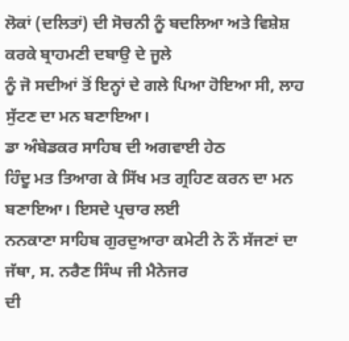ਲੋਕਾਂ (ਦਲਿਤਾਂ) ਦੀ ਸੋਚਨੀ ਨੂੰ ਬਦਲਿਆ ਅਤੇ ਵਿਸ਼ੇਸ਼ ਕਰਕੇ ਬ੍ਰਾਹਮਣੀ ਦਬਾਉ ਦੇ ਜੂਲੇ
ਨੂੰ ਜੋ ਸਦੀਆਂ ਤੋਂ ਇਨ੍ਹਾਂ ਦੇ ਗਲੇ ਪਿਆ ਹੋਇਆ ਸੀ, ਲਾਹ ਸੁੱਟਣ ਦਾ ਮਨ ਬਣਾਇਆ।
ਡਾ ਅੰਬੇਡਕਰ ਸਾਹਿਬ ਦੀ ਅਗਵਾਈ ਹੇਠ
ਹਿੰਦੂ ਮਤ ਤਿਆਗ ਕੇ ਸਿੱਖ ਮਤ ਗ੍ਰਹਿਣ ਕਰਨ ਦਾ ਮਨ ਬਣਾਇਆ। ਇਸਦੇ ਪ੍ਰਚਾਰ ਲਈ
ਨਨਕਾਣਾ ਸਾਹਿਬ ਗੁਰਦੁਆਰਾ ਕਮੇਟੀ ਨੇ ਨੌ ਸੱਜਣਾਂ ਦਾ ਜੱਥਾ, ਸ. ਨਰੈਣ ਸਿੰਘ ਜੀ ਮੈਨੇਜਰ
ਦੀ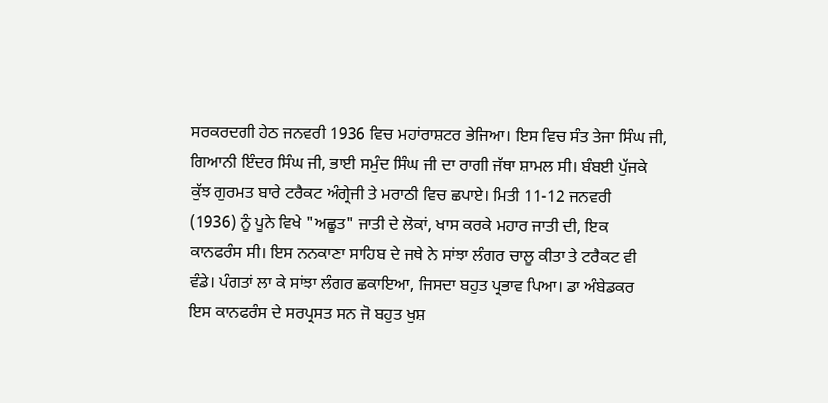ਸਰਕਰਦਗੀ ਹੇਠ ਜਨਵਰੀ 1936 ਵਿਚ ਮਹਾਂਰਾਸ਼ਟਰ ਭੇਜਿਆ। ਇਸ ਵਿਚ ਸੰਤ ਤੇਜਾ ਸਿੰਘ ਜੀ,
ਗਿਆਨੀ ਇੰਦਰ ਸਿੰਘ ਜੀ, ਭਾਈ ਸਮੁੰਦ ਸਿੰਘ ਜੀ ਦਾ ਰਾਗੀ ਜੱਥਾ ਸ਼ਾਮਲ ਸੀ। ਬੰਬਈ ਪੁੱਜਕੇ
ਕੁੱਝ ਗੁਰਮਤ ਬਾਰੇ ਟਰੈਕਟ ਅੰਗ੍ਰੇਜੀ ਤੇ ਮਰਾਠੀ ਵਿਚ ਛਪਾਏ। ਮਿਤੀ 11-12 ਜਨਵਰੀ
(1936) ਨੂੰ ਪੂਨੇ ਵਿਖੇ "ਅਛੂਤ" ਜਾਤੀ ਦੇ ਲੋਕਾਂ, ਖਾਸ ਕਰਕੇ ਮਹਾਰ ਜਾਤੀ ਦੀ, ਇਕ
ਕਾਨਫਰੰਸ ਸੀ। ਇਸ ਨਨਕਾਣਾ ਸਾਹਿਬ ਦੇ ਜਥੇ ਨੇ ਸਾਂਝਾ ਲੰਗਰ ਚਾਲੂ ਕੀਤਾ ਤੇ ਟਰੈਕਟ ਵੀ
ਵੰਡੇ। ਪੰਗਤਾਂ ਲਾ ਕੇ ਸਾਂਝਾ ਲੰਗਰ ਛਕਾਇਆ, ਜਿਸਦਾ ਬਹੁਤ ਪ੍ਰਭਾਵ ਪਿਆ। ਡਾ ਅੰਬੇਡਕਰ
ਇਸ ਕਾਨਫਰੰਸ ਦੇ ਸਰਪ੍ਰਸਤ ਸਨ ਜੋ ਬਹੁਤ ਖੁਸ਼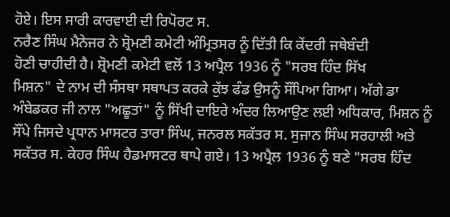ਹੋਏ। ਇਸ ਸਾਰੀ ਕਾਰਵਾਈ ਦੀ ਰਿਪੋਰਟ ਸ.
ਨਰੈਣ ਸਿੰਘ ਮੈਨੇਜਰ ਨੇ ਸ਼੍ਰੋਮਣੀ ਕਮੇਟੀ ਅੰਮ੍ਰਿਤਸਰ ਨੂੰ ਦਿੱਤੀ ਕਿ ਕੇਂਦਰੀ ਜਥੇਬੰਦੀ
ਹੋਣੀ ਚਾਹੀਦੀ ਹੈ। ਸ਼੍ਰੋਮਣੀ ਕਮੇਟੀ ਵਲੋਂ 13 ਅਪ੍ਰੈਲ 1936 ਨੂੰ "ਸਰਬ ਹਿੰਦ ਸਿੱਖ
ਮਿਸ਼ਨ" ਦੇ ਨਾਮ ਦੀ ਸੰਸਥਾ ਸਥਾਪਤ ਕਰਕੇ ਕੁੱਝ ਫੰਡ ਉਸਨੂੰ ਸੌਂਪਿਆ ਗਿਆ। ਅੱਗੇ ਡਾ
ਅੰਬੇਡਕਰ ਜੀ ਨਾਲ "ਅਛੂਤਾਂ" ਨੂੰ ਸਿੱਖੀ ਦਾਇਰੇ ਅੰਦਰ ਲਿਆਉਣ ਲਈ ਅਧਿਕਾਰ, ਮਿਸ਼ਨ ਨੂੰ
ਸੌਂਪੇ ਜਿਸਦੇ ਪ੍ਰਧਾਨ ਮਾਸਟਰ ਤਾਰਾ ਸਿੰਘ, ਜਨਰਲ ਸਕੱਤਰ ਸ. ਸੁਜਾਨ ਸਿੰਘ ਸਰਹਾਲੀ ਅਤੇ
ਸਕੱਤਰ ਸ. ਕੇਹਰ ਸਿੰਘ ਹੈਡਮਾਸਟਰ ਥਾਪੇ ਗਏ। 13 ਅਪ੍ਰੈਲ 1936 ਨੂੰ ਬਣੇ "ਸਰਬ ਹਿੰਦ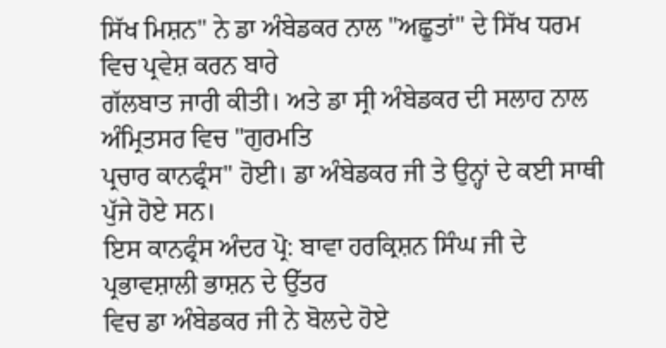ਸਿੱਖ ਮਿਸ਼ਨ" ਨੇ ਡਾ ਅੰਬੇਡਕਰ ਨਾਲ "ਅਛੂਤਾਂ" ਦੇ ਸਿੱਖ ਧਰਮ ਵਿਚ ਪ੍ਰਵੇਸ਼ ਕਰਨ ਬਾਰੇ
ਗੱਲਬਾਤ ਜਾਰੀ ਕੀਤੀ। ਅਤੇ ਡਾ ਸ੍ਰੀ ਅੰਬੇਡਕਰ ਦੀ ਸਲਾਹ ਨਾਲ ਅੰਮ੍ਰਿਤਸਰ ਵਿਚ "ਗੁਰਮਤਿ
ਪ੍ਰਚਾਰ ਕਾਨਫ੍ਰੰਸ" ਹੋਈ। ਡਾ ਅੰਬੇਡਕਰ ਜੀ ਤੇ ਉਨ੍ਹਾਂ ਦੇ ਕਈ ਸਾਥੀ ਪੁੱਜੇ ਹੋਏ ਸਨ।
ਇਸ ਕਾਨਫ੍ਰੰਸ ਅੰਦਰ ਪ੍ਰੋ: ਬਾਵਾ ਹਰਕ੍ਰਿਸ਼ਨ ਸਿੰਘ ਜੀ ਦੇ ਪ੍ਰਭਾਵਸ਼ਾਲੀ ਭਾਸ਼ਨ ਦੇ ਉੱਤਰ
ਵਿਚ ਡਾ ਅੰਬੇਡਕਰ ਜੀ ਨੇ ਬੋਲਦੇ ਹੋਏ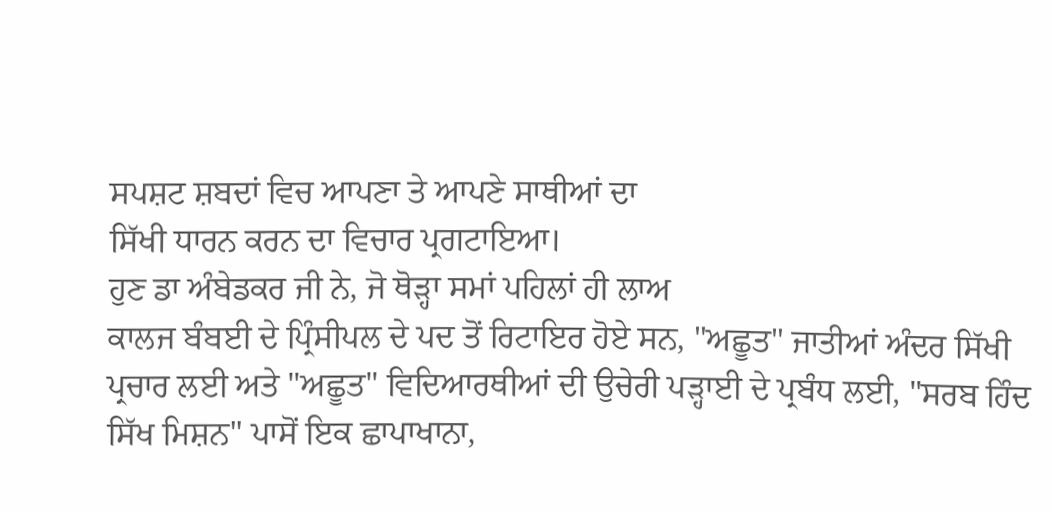ਸਪਸ਼ਟ ਸ਼ਬਦਾਂ ਵਿਚ ਆਪਣਾ ਤੇ ਆਪਣੇ ਸਾਥੀਆਂ ਦਾ
ਸਿੱਖੀ ਧਾਰਨ ਕਰਨ ਦਾ ਵਿਚਾਰ ਪ੍ਰਗਟਾਇਆ।
ਹੁਣ ਡਾ ਅੰਬੇਡਕਰ ਜੀ ਨੇ, ਜੋ ਥੋੜ੍ਹਾ ਸਮਾਂ ਪਹਿਲਾਂ ਹੀ ਲਾਅ
ਕਾਲਜ ਬੰਬਈ ਦੇ ਪ੍ਰਿੰਸੀਪਲ ਦੇ ਪਦ ਤੋਂ ਰਿਟਾਇਰ ਹੋਏ ਸਨ, "ਅਛੂਤ" ਜਾਤੀਆਂ ਅੰਦਰ ਸਿੱਖੀ
ਪ੍ਰਚਾਰ ਲਈ ਅਤੇ "ਅਛੂਤ" ਵਿਦਿਆਰਥੀਆਂ ਦੀ ਉਚੇਰੀ ਪੜ੍ਹਾਈ ਦੇ ਪ੍ਰਬੰਧ ਲਈ, "ਸਰਬ ਹਿੰਦ
ਸਿੱਖ ਮਿਸ਼ਨ" ਪਾਸੋਂ ਇਕ ਛਾਪਾਖਾਨਾ,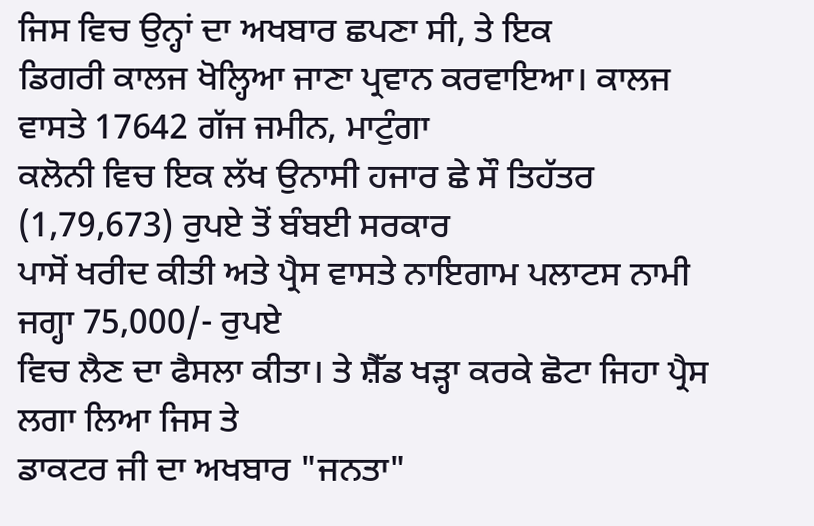ਜਿਸ ਵਿਚ ਉਨ੍ਹਾਂ ਦਾ ਅਖਬਾਰ ਛਪਣਾ ਸੀ, ਤੇ ਇਕ
ਡਿਗਰੀ ਕਾਲਜ ਖੋਲ੍ਹਿਆ ਜਾਣਾ ਪ੍ਰਵਾਨ ਕਰਵਾਇਆ। ਕਾਲਜ ਵਾਸਤੇ 17642 ਗੱਜ ਜਮੀਨ, ਮਾਟੁੰਗਾ
ਕਲੋਨੀ ਵਿਚ ਇਕ ਲੱਖ ਉਨਾਸੀ ਹਜਾਰ ਛੇ ਸੌ ਤਿਹੱਤਰ (1,79,673) ਰੁਪਏ ਤੋਂ ਬੰਬਈ ਸਰਕਾਰ
ਪਾਸੋਂ ਖਰੀਦ ਕੀਤੀ ਅਤੇ ਪ੍ਰੈਸ ਵਾਸਤੇ ਨਾਇਗਾਮ ਪਲਾਟਸ ਨਾਮੀ ਜਗ੍ਹਾ 75,000/- ਰੁਪਏ
ਵਿਚ ਲੈਣ ਦਾ ਫੈਸਲਾ ਕੀਤਾ। ਤੇ ਸ਼ੈੱਡ ਖੜ੍ਹਾ ਕਰਕੇ ਛੋਟਾ ਜਿਹਾ ਪ੍ਰੈਸ ਲਗਾ ਲਿਆ ਜਿਸ ਤੇ
ਡਾਕਟਰ ਜੀ ਦਾ ਅਖਬਾਰ "ਜਨਤਾ"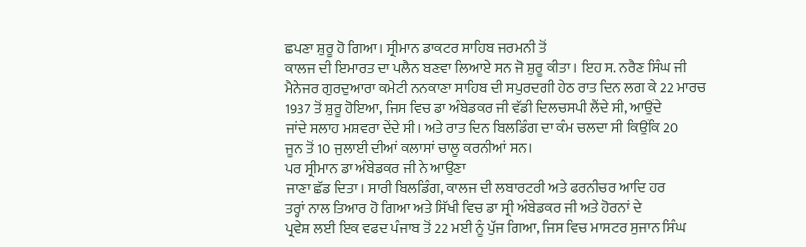ਛਪਣਾ ਸ਼ੁਰੂ ਹੋ ਗਿਆ। ਸ੍ਰੀਮਾਨ ਡਾਕਟਰ ਸਾਹਿਬ ਜਰਮਨੀ ਤੋਂ
ਕਾਲਜ ਦੀ ਇਮਾਰਤ ਦਾ ਪਲੈਨ ਬਣਵਾ ਲਿਆਏ ਸਨ ਜੋ ਸ਼ੁਰੂ ਕੀਤਾ। ਇਹ ਸ. ਨਰੈਣ ਸਿੰਘ ਜੀ
ਮੈਨੇਜਰ ਗੁਰਦੁਆਰਾ ਕਮੇਟੀ ਨਨਕਾਣਾ ਸਾਹਿਬ ਦੀ ਸਪੁਰਦਗੀ ਹੇਠ ਰਾਤ ਦਿਨ ਲਗ ਕੇ 22 ਮਾਰਚ
1937 ਤੋਂ ਸ਼ੁਰੂ ਹੋਇਆ, ਜਿਸ ਵਿਚ ਡਾ ਅੰਬੇਡਕਰ ਜੀ ਵੱਡੀ ਦਿਲਚਸਪੀ ਲੈਂਦੇ ਸੀ, ਆਉਂਦੇ
ਜਾਂਦੇ ਸਲਾਹ ਮਸ਼ਵਰਾ ਦੇਂਦੇ ਸੀ। ਅਤੇ ਰਾਤ ਦਿਨ ਬਿਲਡਿੰਗ ਦਾ ਕੰਮ ਚਲਦਾ ਸੀ ਕਿਉਂਕਿ 20
ਜੂਨ ਤੋਂ 10 ਜੁਲਾਈ ਦੀਆਂ ਕਲਾਸਾਂ ਚਾਲੂ ਕਰਨੀਆਂ ਸਨ।
ਪਰ ਸ੍ਰੀਮਾਨ ਡਾ ਅੰਬੇਡਕਰ ਜੀ ਨੇ ਆਉਣਾ
ਜਾਣਾ ਛੱਡ ਦਿਤਾ। ਸਾਰੀ ਬਿਲਡਿੰਗ, ਕਾਲਜ ਦੀ ਲਬਾਰਟਰੀ ਅਤੇ ਫਰਨੀਚਰ ਆਦਿ ਹਰ
ਤਰ੍ਹਾਂ ਨਾਲ ਤਿਆਰ ਹੋ ਗਿਆ ਅਤੇ ਸਿੱਖੀ ਵਿਚ ਡਾ ਸ੍ਰੀ ਅੰਬੇਡਕਰ ਜੀ ਅਤੇ ਹੋਰਨਾਂ ਦੇ
ਪ੍ਰਵੇਸ਼ ਲਈ ਇਕ ਵਫਦ ਪੰਜਾਬ ਤੋਂ 22 ਮਈ ਨੂੰ ਪੁੱਜ ਗਿਆ, ਜਿਸ ਵਿਚ ਮਾਸਟਰ ਸੁਜਾਨ ਸਿੰਘ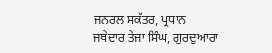ਜਨਰਲ ਸਕੱਤਰ, ਪ੍ਰਧਾਨ ਜਥੇਦਾਰ ਤੇਜਾ ਸਿੰਘ, ਗੁਰਦੁਆਰਾ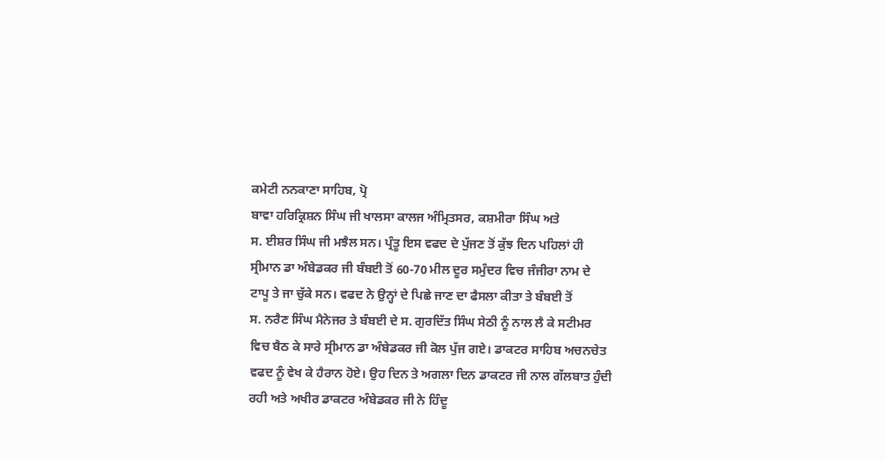ਕਮੇਟੀ ਨਨਕਾਣਾ ਸਾਹਿਬ, ਪ੍ਰੋ
ਬਾਵਾ ਹਰਿਕ੍ਰਿਸ਼ਨ ਸਿੰਘ ਜੀ ਖਾਲਸਾ ਕਾਲਜ ਅੰਮ੍ਰਿਤਸਰ, ਕਸ਼ਮੀਰਾ ਸਿੰਘ ਅਤੇ
ਸ. ਈਸ਼ਰ ਸਿੰਘ ਜੀ ਮਝੈਲ ਸਨ। ਪ੍ਰੰਤੂ ਇਸ ਵਫਦ ਦੇ ਪੁੱਜਣ ਤੋਂ ਕੁੱਝ ਦਿਨ ਪਹਿਲਾਂ ਹੀ
ਸ੍ਰੀਮਾਨ ਡਾ ਅੰਬੇਡਕਰ ਜੀ ਬੰਬਈ ਤੋਂ 60-70 ਮੀਲ ਦੂਰ ਸਮੁੰਦਰ ਵਿਚ ਜੰਜੀਰਾ ਨਾਮ ਦੇ
ਟਾਪੂ ਤੇ ਜਾ ਚੁੱਕੇ ਸਨ। ਵਫਦ ਨੇ ਉਨ੍ਹਾਂ ਦੇ ਪਿਛੇ ਜਾਣ ਦਾ ਫੈਸਲਾ ਕੀਤਾ ਤੇ ਬੰਬਈ ਤੋਂ
ਸ. ਨਰੈਣ ਸਿੰਘ ਮੈਨੇਜਰ ਤੇ ਬੰਬਈ ਦੇ ਸ. ਗੁਰਦਿੱਤ ਸਿੰਘ ਸੇਠੀ ਨੂੰ ਨਾਲ ਲੈ ਕੇ ਸਟੀਮਰ
ਵਿਚ ਬੈਠ ਕੇ ਸਾਰੇ ਸ੍ਰੀਮਾਨ ਡਾ ਅੰਬੇਡਕਰ ਜੀ ਕੋਲ ਪੁੱਜ ਗਏ। ਡਾਕਟਰ ਸਾਹਿਬ ਅਚਨਚੇਤ
ਵਫਦ ਨੂੰ ਵੇਖ ਕੇ ਹੈਰਾਨ ਹੋਏ। ਉਹ ਦਿਨ ਤੇ ਅਗਲਾ ਦਿਨ ਡਾਕਟਰ ਜੀ ਨਾਲ ਗੱਲਬਾਤ ਹੁੰਦੀ
ਰਹੀ ਅਤੇ ਅਖੀਰ ਡਾਕਟਰ ਅੰਬੇਡਕਰ ਜੀ ਨੇ ਹਿੰਦੂ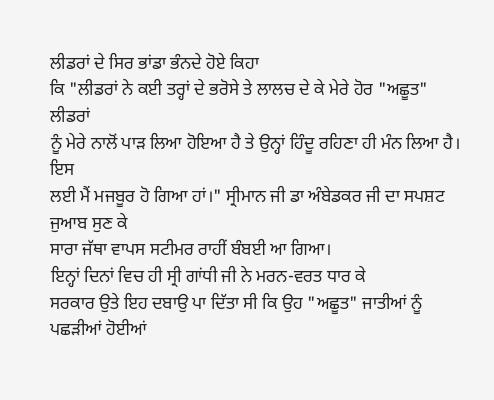ਲੀਡਰਾਂ ਦੇ ਸਿਰ ਭਾਂਡਾ ਭੰਨਦੇ ਹੋਏ ਕਿਹਾ
ਕਿ "ਲੀਡਰਾਂ ਨੇ ਕਈ ਤਰ੍ਹਾਂ ਦੇ ਭਰੋਸੇ ਤੇ ਲਾਲਚ ਦੇ ਕੇ ਮੇਰੇ ਹੋਰ "ਅਛੂਤ" ਲੀਡਰਾਂ
ਨੂੰ ਮੇਰੇ ਨਾਲੋਂ ਪਾੜ ਲਿਆ ਹੋਇਆ ਹੈ ਤੇ ਉਨ੍ਹਾਂ ਹਿੰਦੂ ਰਹਿਣਾ ਹੀ ਮੰਨ ਲਿਆ ਹੈ। ਇਸ
ਲਈ ਮੈਂ ਮਜਬੂਰ ਹੋ ਗਿਆ ਹਾਂ।" ਸ੍ਰੀਮਾਨ ਜੀ ਡਾ ਅੰਬੇਡਕਰ ਜੀ ਦਾ ਸਪਸ਼ਟ ਜੁਆਬ ਸੁਣ ਕੇ
ਸਾਰਾ ਜੱਥਾ ਵਾਪਸ ਸਟੀਮਰ ਰਾਹੀਂ ਬੰਬਈ ਆ ਗਿਆ।
ਇਨ੍ਹਾਂ ਦਿਨਾਂ ਵਿਚ ਹੀ ਸ੍ਰੀ ਗਾਂਧੀ ਜੀ ਨੇ ਮਰਨ-ਵਰਤ ਧਾਰ ਕੇ
ਸਰਕਾਰ ਉਤੇ ਇਹ ਦਬਾਉ ਪਾ ਦਿੱਤਾ ਸੀ ਕਿ ਉਹ "ਅਛੂਤ" ਜਾਤੀਆਂ ਨੂੰ ਪਛੜੀਆਂ ਹੋਈਆਂ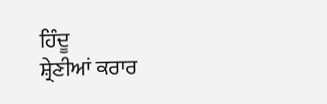ਹਿੰਦੂ
ਸ਼੍ਰੇਣੀਆਂ ਕਰਾਰ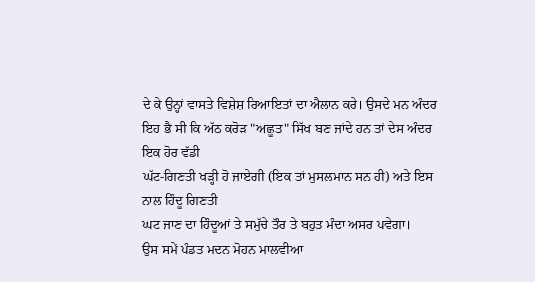ਦੇ ਕੇ ਉਨ੍ਹਾਂ ਵਾਸਤੇ ਵਿਸ਼ੇਸ਼ ਰਿਆਇਤਾਂ ਦਾ ਐਲਾਨ ਕਰੇ। ਉਸਦੇ ਮਨ ਅੰਦਰ
ਇਹ ਭੈ ਸੀ ਕਿ ਅੱਠ ਕਰੋੜ "ਅਛੂਤ" ਸਿੱਖ ਬਣ ਜਾਂਦੇ ਹਨ ਤਾਂ ਦੇਸ ਅੰਦਰ ਇਕ ਹੋਰ ਵੱਡੀ
ਘੱਟ-ਗਿਣਤੀ ਖੜ੍ਹੀ ਹੋ ਜਾਏਗੀ (ਇਕ ਤਾਂ ਮੁਸਲਮਾਨ ਸਨ ਹੀ) ਅਤੇ ਇਸ ਨਾਲ ਹਿੰਦੂ ਗਿਣਤੀ
ਘਟ ਜਾਣ ਦਾ ਹਿੰਦੂਆਂ ਤੇ ਸਮੁੱਚੇ ਤੌਰ ਤੇ ਬਹੁਤ ਮੰਦਾ ਅਸਰ ਪਵੇਗਾ।
ਉਸ ਸਮੇਂ ਪੰਡਤ ਮਦਨ ਮੋਹਨ ਮਾਲਵੀਆ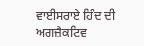ਵਾਈਸਰਾਏ ਹਿੰਦ ਦੀ ਅਗਜ਼ੈਕਟਿਵ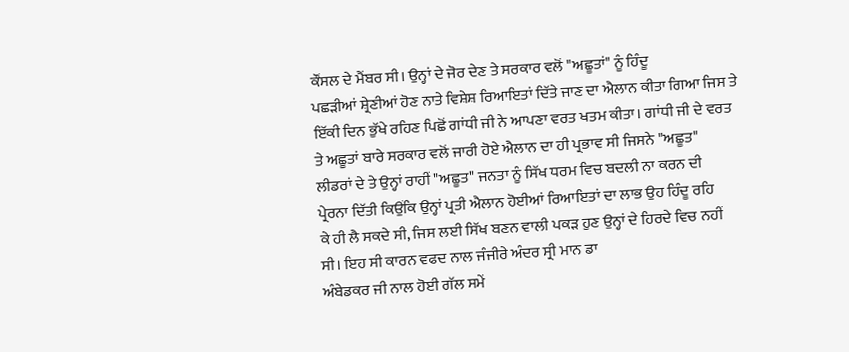ਕੌਂਸਲ ਦੇ ਮੈਂਬਰ ਸੀ। ਉਨ੍ਹਾਂ ਦੇ ਜੋਰ ਦੇਣ ਤੇ ਸਰਕਾਰ ਵਲੋਂ "ਅਛੂਤਾਂ" ਨੂੰ ਹਿੰਦੂ
ਪਛੜੀਆਂ ਸ਼੍ਰੇਣੀਆਂ ਹੋਣ ਨਾਤੇ ਵਿਸ਼ੇਸ਼ ਰਿਆਇਤਾਂ ਦਿੱਤੇ ਜਾਣ ਦਾ ਐਲਾਨ ਕੀਤਾ ਗਿਆ ਜਿਸ ਤੇ
ਇੱਕੀ ਦਿਨ ਭੁੱਖੇ ਰਹਿਣ ਪਿਛੋਂ ਗਾਂਧੀ ਜੀ ਨੇ ਆਪਣਾ ਵਰਤ ਖਤਮ ਕੀਤਾ। ਗਾਂਧੀ ਜੀ ਦੇ ਵਰਤ
ਤੇ ਅਛੂਤਾਂ ਬਾਰੇ ਸਰਕਾਰ ਵਲੋਂ ਜਾਰੀ ਹੋਏ ਐਲਾਨ ਦਾ ਹੀ ਪ੍ਰਭਾਵ ਸੀ ਜਿਸਨੇ "ਅਛੂਤ"
ਲੀਡਰਾਂ ਦੇ ਤੇ ਉਨ੍ਹਾਂ ਰਾਹੀਂ "ਅਛੂਤ" ਜਨਤਾ ਨੂੰ ਸਿੱਖ ਧਰਮ ਵਿਚ ਬਦਲੀ ਨਾ ਕਰਨ ਦੀ
ਪ੍ਰੇਰਨਾ ਦਿੱਤੀ ਕਿਉਂਕਿ ਉਨ੍ਹਾਂ ਪ੍ਰਤੀ ਐਲਾਨ ਹੋਈਆਂ ਰਿਆਇਤਾਂ ਦਾ ਲਾਭ ਉਹ ਹਿੰਦੂ ਰਹਿ
ਕੇ ਹੀ ਲੈ ਸਕਦੇ ਸੀ, ਜਿਸ ਲਈ ਸਿੱਖ ਬਣਨ ਵਾਲੀ ਪਕੜ ਹੁਣ ਉਨ੍ਹਾਂ ਦੇ ਹਿਰਦੇ ਵਿਚ ਨਹੀਂ
ਸੀ। ਇਹ ਸੀ ਕਾਰਨ ਵਫਦ ਨਾਲ ਜੰਜੀਰੇ ਅੰਦਰ ਸ੍ਰੀ ਮਾਨ ਡਾ
ਅੰਬੇਡਕਰ ਜੀ ਨਾਲ ਹੋਈ ਗੱਲ ਸਮੇਂ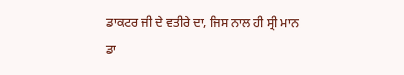ਡਾਕਟਰ ਜੀ ਦੇ ਵਤੀਰੇ ਦਾ, ਜਿਸ ਨਾਲ ਹੀ ਸ੍ਰੀ ਮਾਨ ਡਾ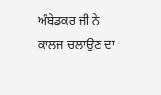ਅੰਬੇਡਕਰ ਜੀ ਨੇ ਕਾਲਜ ਚਲਾਉਣ ਦਾ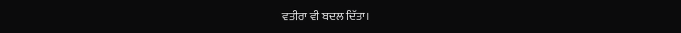ਵਤੀਰਾ ਵੀ ਬਦਲ ਦਿੱਤਾ।